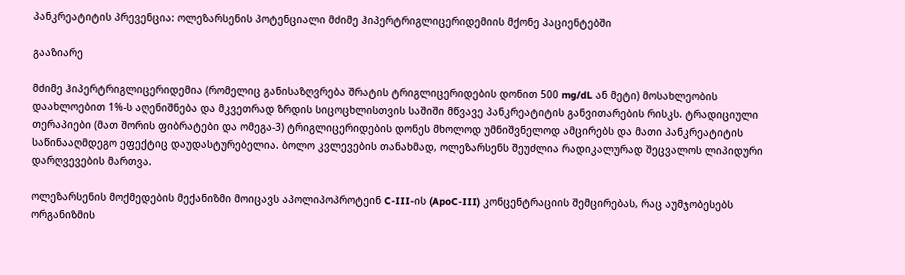პანკრეატიტის პრევენცია: ოლეზარსენის პოტენციალი მძიმე ჰიპერტრიგლიცერიდემიის მქონე პაციენტებში

გააზიარე

მძიმე ჰიპერტრიგლიცერიდემია (რომელიც განისაზღვრება შრატის ტრიგლიცერიდების დონით 500 mg/dL ან მეტი) მოსახლეობის დაახლოებით 1%-ს აღენიშნება და მკვეთრად ზრდის სიცოცხლისთვის საშიში მწვავე პანკრეატიტის განვითარების რისკს. ტრადიციული თერაპიები (მათ შორის ფიბრატები და ომეგა-3) ტრიგლიცერიდების დონეს მხოლოდ უმნიშვნელოდ ამცირებს და მათი პანკრეატიტის საწინააღმდეგო ეფექტიც დაუდასტურებელია. ბოლო კვლევების თანახმად, ოლეზარსენს შეუძლია რადიკალურად შეცვალოს ლიპიდური დარღვევების მართვა.

ოლეზარსენის მოქმედების მექანიზმი მოიცავს აპოლიპოპროტეინ C-III-ის (ApoC-III) კონცენტრაციის შემცირებას, რაც აუმჯობესებს ორგანიზმის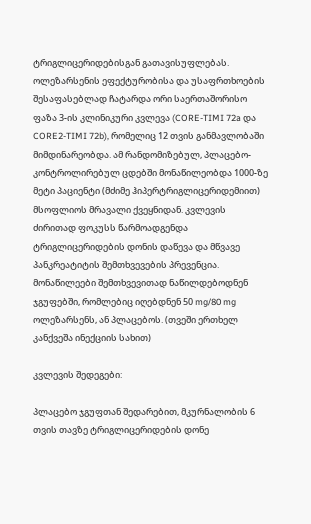ტრიგლიცერიდებისგან გათავისუფლებას. ოლეზარსენის ეფექტურობისა და უსაფრთხოების შესაფასებლად ჩატარდა ორი საერთაშორისო ფაზა 3-ის კლინიკური კვლევა (CORE-TIMI 72a და CORE2-TIMI 72b), რომელიც 12 თვის განმავლობაში მიმდინარეობდა. ამ რანდომიზებულ, პლაცებო-კონტროლირებულ ცდებში მონაწილეობდა 1000-ზე მეტი პაციენტი (მძიმე ჰიპერტრიგლიცერიდემიით)  მსოფლიოს მრავალი ქვეყნიდან. კვლევის ძირითად ფოკუსს წარმოადგენდა ტრიგლიცერიდების დონის დაწევა და მწვავე პანკრეატიტის შემთხვევების პრევენცია. მონაწილეები შემთხვევითად ნაწილდებოდნენ ჯგუფებში, რომლებიც იღებდნენ 50 mg/80 mg ოლეზარსენს, ან პლაცებოს. (თვეში ერთხელ კანქვეშა ინექციის სახით)

კვლევის შედეგები:

პლაცებო ჯგუფთან შედარებით, მკურნალობის 6 თვის თავზე ტრიგლიცერიდების დონე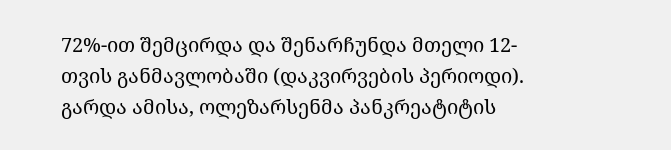72%-ით შემცირდა და შენარჩუნდა მთელი 12-თვის განმავლობაში (დაკვირვების პერიოდი). გარდა ამისა, ოლეზარსენმა პანკრეატიტის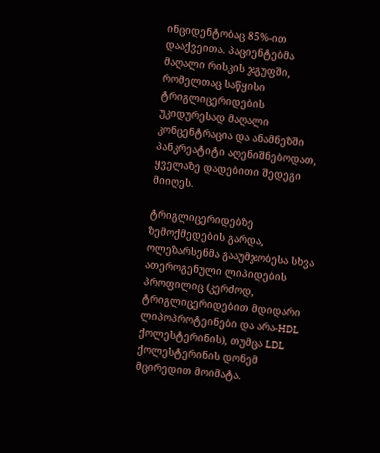ინციდენტობაც 85%-ით დააქვეითა. პაციენტებმა მაღალი რისკის ჯგუფში, რომელთაც საწყისი ტრიგლიცერიდების უკიდურესად მაღალი კონცენტრაცია და ანამნეზში პანკრეატიტი აღენიშნებოდათ, ყველაზე დადებითი შედეგი მიიღეს.

ტრიგლიცერიდებზე ზემოქმედების გარდა, ოლეზარსენმა გააუმჯობესა სხვა ათეროგენული ლიპიდების პროფილიც (კერძოდ, ტრიგლიცერიდებით მდიდარი ლიპოპროტეინები და არა-HDL ქოლესტერინის), თუმცა LDL ქოლესტერინის დონემ მცირედით მოიმატა.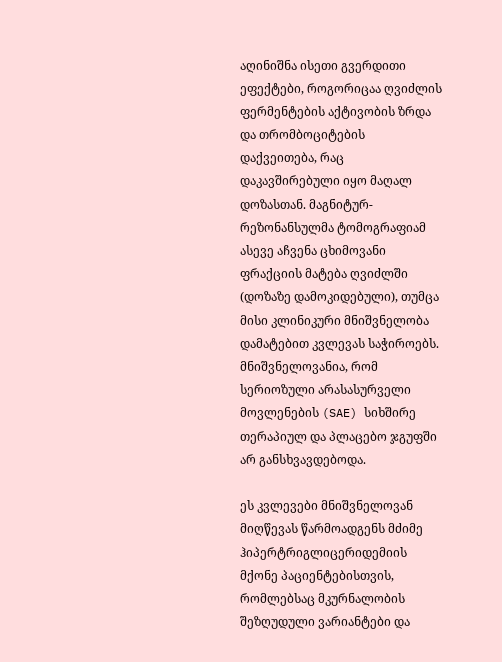აღინიშნა ისეთი გვერდითი ეფექტები, როგორიცაა ღვიძლის ფერმენტების აქტივობის ზრდა და თრომბოციტების დაქვეითება, რაც დაკავშირებული იყო მაღალ დოზასთან. მაგნიტურ-რეზონანსულმა ტომოგრაფიამ ასევე აჩვენა ცხიმოვანი ფრაქციის მატება ღვიძლში (დოზაზე დამოკიდებული), თუმცა მისი კლინიკური მნიშვნელობა დამატებით კვლევას საჭიროებს. მნიშვნელოვანია, რომ სერიოზული არასასურველი მოვლენების (SAE) სიხშირე თერაპიულ და პლაცებო ჯგუფში არ განსხვავდებოდა.

ეს კვლევები მნიშვნელოვან მიღწევას წარმოადგენს მძიმე ჰიპერტრიგლიცერიდემიის მქონე პაციენტებისთვის, რომლებსაც მკურნალობის შეზღუდული ვარიანტები და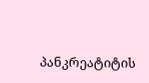პანკრეატიტის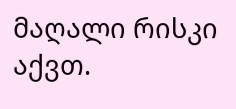მაღალი რისკი აქვთ.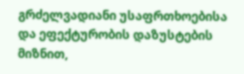გრძელვადიანი უსაფრთხოებისა და ეფექტურობის დაზუსტების მიზნით,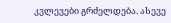კვლევები გრძელდება. ასევე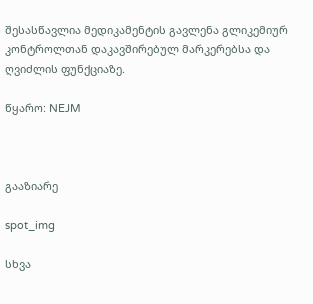შესასწავლია მედიკამენტის გავლენა გლიკემიურ კონტროლთან დაკავშირებულ მარკერებსა და ღვიძლის ფუნქციაზე.

წყარო: NEJM



გააზიარე

spot_img

სხვა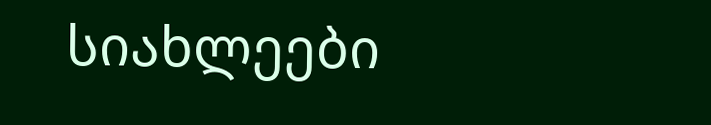სიახლეები